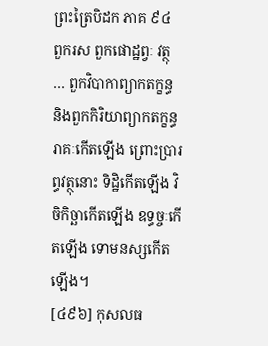ព្រះត្រៃបិដក ភាគ ៩៤
ពួករស ពួកផោដ្ឋព្វៈ វត្ថុ … ពួកវិបាកាព្យាកតក្ខន្ធ និងពួកកិរិយាព្យាកតក្ខន្ធ រាគៈកើតឡើង ព្រោះប្រារព្ធវត្ថុនោះ ទិដ្ឋិកើតឡើង វិចិកិច្ឆាកើតឡើង ឧទ្ធច្ចៈកើតឡើង ទោមនស្សកើតឡើង។
[៤៩៦] កុសលធ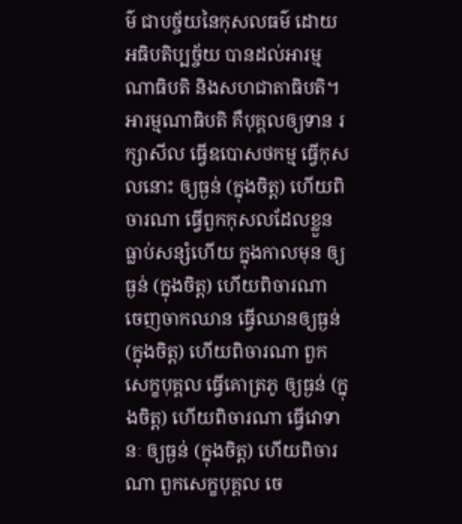ម៌ ជាបច្ច័យនៃកុសលធម៌ ដោយអធិបតិប្បច្ច័យ បានដល់អារម្មណាធិបតិ និងសហជាតាធិបតិ។ អារម្មណាធិបតិ គឺបុគ្គលឲ្យទាន រក្សាសីល ធ្វើឧបោសថកម្ម ធ្វើកុសលនោះ ឲ្យធ្ងន់ (ក្នុងចិត្ត) ហើយពិចារណា ធ្វើពួកកុសលដែលខ្លួនធ្លាប់សន្សំហើយ ក្នុងកាលមុន ឲ្យធ្ងន់ (ក្នុងចិត្ត) ហើយពិចារណា ចេញចាកឈាន ធ្វើឈានឲ្យធ្ងន់ (ក្នុងចិត្ត) ហើយពិចារណា ពួកសេក្ខបុគ្គល ធ្វើគោត្រភូ ឲ្យធ្ងន់ (ក្នុងចិត្ត) ហើយពិចារណា ធ្វើវោទានៈ ឲ្យធ្ងន់ (ក្នុងចិត្ត) ហើយពិចារណា ពួកសេក្ខបុគ្គល ចេ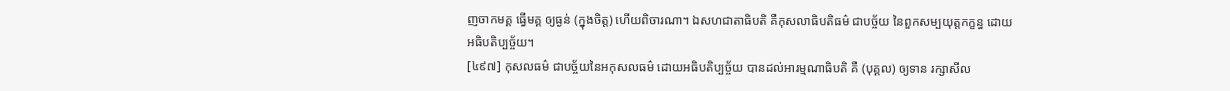ញចាកមគ្គ ធ្វើមគ្គ ឲ្យធ្ងន់ (ក្នុងចិត្ត) ហើយពិចារណា។ ឯសហជាតាធិបតិ គឺកុសលាធិបតិធម៌ ជាបច្ច័យ នៃពួកសម្បយុត្តកក្ខន្ធ ដោយអធិបតិប្បច្ច័យ។
[៤៩៧] កុសលធម៌ ជាបច្ច័យនៃអកុសលធម៌ ដោយអធិបតិប្បច្ច័យ បានដល់អារម្មណាធិបតិ គឺ (បុគ្គល) ឲ្យទាន រក្សាសីល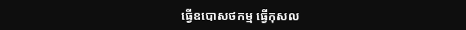ធ្វើឧបោសថកម្ម ធ្វើកុសល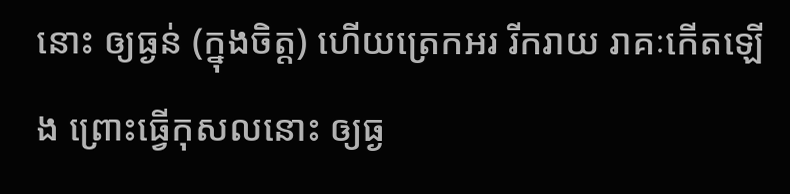នោះ ឲ្យធ្ងន់ (ក្នុងចិត្ត) ហើយត្រេកអរ រីករាយ រាគៈកើតឡើង ព្រោះធ្វើកុសលនោះ ឲ្យធ្ង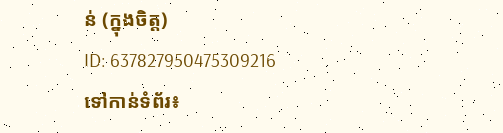ន់ (ក្នុងចិត្ត)
ID: 637827950475309216
ទៅកាន់ទំព័រ៖